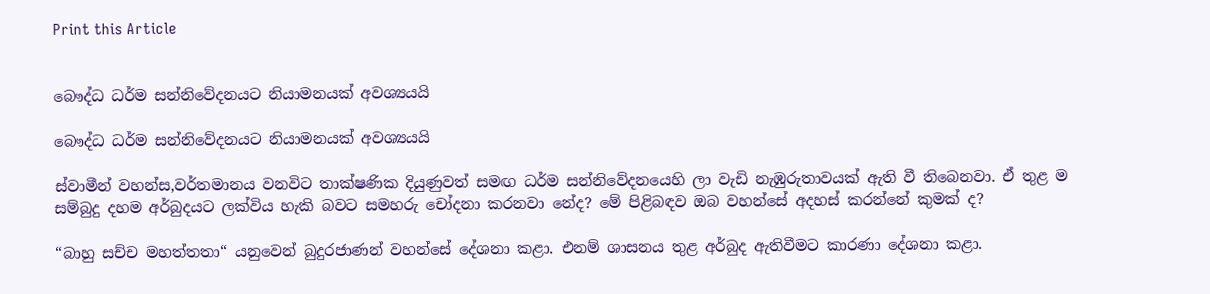Print this Article


බෞද්ධ ධර්ම සන්නිවේදනයට නියාමනයක් අවශ්‍යයයි

බෞද්ධ ධර්ම සන්නිවේදනයට නියාමනයක් අවශ්‍යයයි

ස්වාමීන් වහන්ස,වර්තමානය වනවිට තාක්ෂණික දියුණුවත් සමඟ ධර්ම සන්නිවේදනයෙහි ලා වැඩි නැඹුරුතාවයක් ඇති වී තිබෙනවා. ඒ තුළ ම සම්බුදු දහම අර්බුදයට ලක්විය හැකි බවට සමහරු චෝදනා කරනවා නේද? මේ පිළිබඳව ඔබ වහන්සේ අදහස් කරන්නේ කුමක් ද?

“බාහු සච්ච මහත්තතා“ යනුවෙන් බුදුරජාණන් වහන්සේ දේශනා කළා. එනම් ශාසනය තුළ අර්බුද ඇතිවීමට කාරණා දේශනා කළා.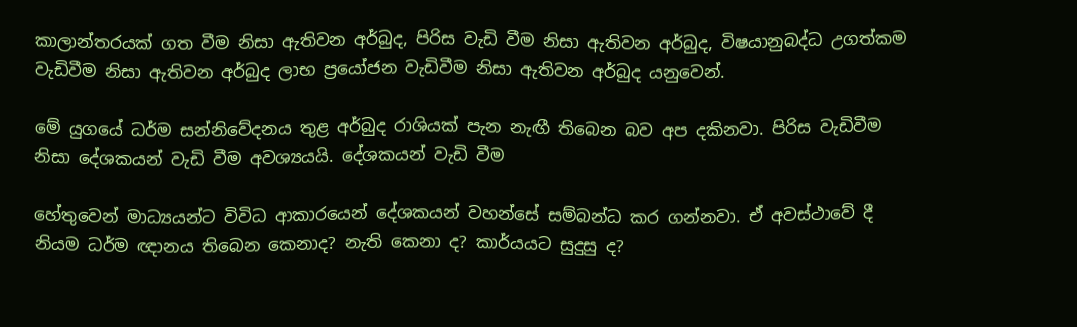කාලාන්තරයක් ගත වීම නිසා ඇතිවන අර්බුද, පිරිස වැඩි වීම නිසා ඇතිවන අර්බුද, විෂයානුබද්ධ උගත්කම වැඩිවීම නිසා ඇතිවන අර්බුද ලාභ ප්‍රයෝජන වැඩිවීම නිසා ඇතිවන අර්බුද යනුවෙන්.

මේ යුගයේ ධර්ම සන්නිවේදනය තුළ අර්බුද රාශියක් පැන නැඟී තිබෙන බව අප දකිනවා. පිරිස වැඩිවීම නිසා දේශකයන් වැඩි වීම අවශ්‍යයයි. දේශකයන් වැඩි වීම

හේතුවෙන් මාධ්‍යයන්ට විවිධ ආකාරයෙන් දේශකයන් වහන්සේ සම්බන්ධ කර ගන්නවා. ඒ අවස්ථාවේ දී නියම ධර්ම ඥානය තිබෙන කෙනාද? නැති කෙනා ද? කාර්යයට සුදුසු ද?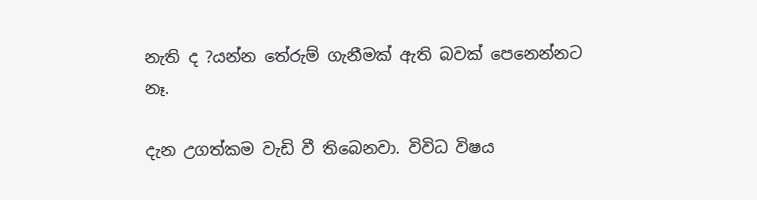නැති ද ?යන්න තේරුම් ගැනීමක් ඇති බවක් පෙනෙන්නට නෑ.

දැන උගත්කම වැඩි වී තිබෙනවා. විවිධ විෂය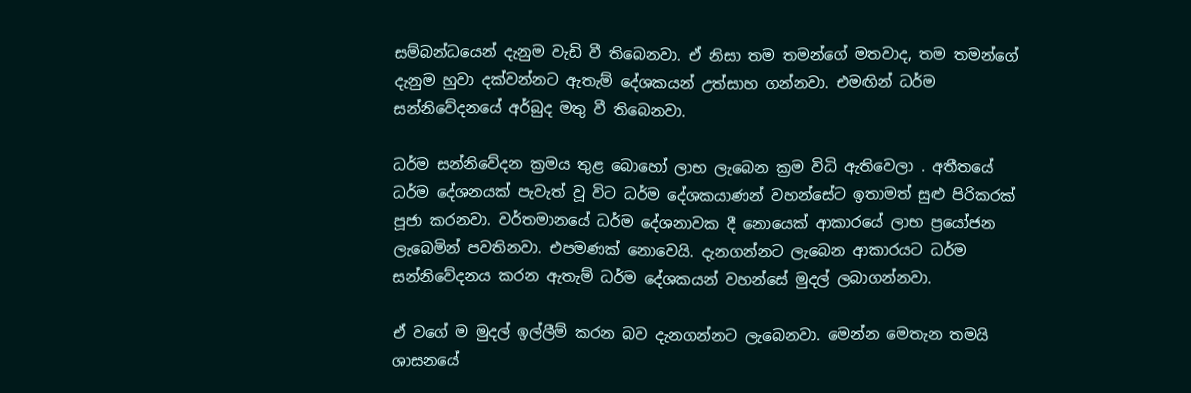සම්බන්ධයෙන් දැනුම වැඩි වී තිබෙනවා. ඒ නිසා තම තමන්ගේ මතවාද, තම තමන්ගේ දැනුම හුවා දක්වන්නට ඇතැම් දේශකයන් උත්සාහ ගන්නවා. එමඟින් ධර්ම සන්නිවේදනයේ අර්බුද මතු වී තිබෙනවා.

ධර්ම සන්නිවේදන ක්‍රමය තුළ බොහෝ ලාභ ලැබෙන ක්‍රම විධි ඇතිවෙලා . අතීතයේ ධර්ම දේශනයක් පැවැත් වූ විට ධර්ම දේශකයාණන් වහන්සේට ඉතාමත් සුළු පිරිකරක් පූජා කරනවා. වර්තමානයේ ධර්ම දේශනාවක දී නොයෙක් ආකාරයේ ලාභ ප්‍රයෝජන ලැබෙමින් පවතිනවා. එපමණක් නොවෙයි. දැනගන්නට ලැබෙන ආකාරයට ධර්ම සන්නිවේදනය කරන ඇතැම් ධර්ම දේශකයන් වහන්සේ මුදල් ලබාගන්නවා.

ඒ වගේ ම මුදල් ඉල්ලීම් කරන බව දැනගන්නට ලැබෙනවා. මෙන්න මෙතැන තමයි ශාසනයේ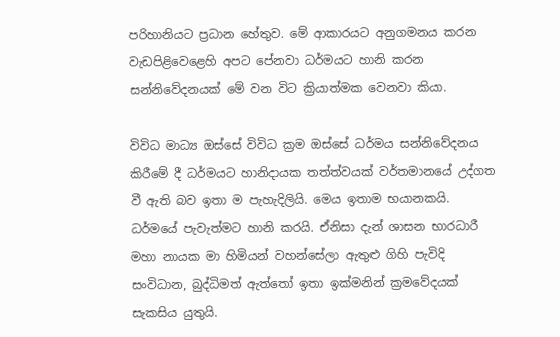පරිහානියට ප්‍රධාන හේතුව. මේ ආකාරයට අනුගමනය කරන වැඩපිළිවෙළෙහි අපට පේනවා ධර්මයට හානි කරන සන්නිවේදනයක් මේ වන විට ක්‍රියාත්මක වෙනවා කියා.

විවිධ මාධ්‍ය ඔස්සේ විවිධ ක්‍රම ඔස්සේ ධර්මය සන්නිවේදනය කිරීමේ දී ධර්මයට හානිදායක තත්ත්වයක් වර්තමානයේ උද්ගත වී ඇති බව ඉතා ම පැහැදිලියි. මෙය ඉතාම භයානකයි. ධර්මයේ පැවැත්මට හානි කරයි. ඒනිසා දැන් ශාසන භාරධාරී මහා නායක මා හිමියන් වහන්සේලා ඇතුළු ගිහි පැවිදි සංවිධාන, බුද්ධිමත් ඇත්තෝ ඉතා ඉක්මනින් ක්‍රමවේදයක් සැකසිය යුතුයි.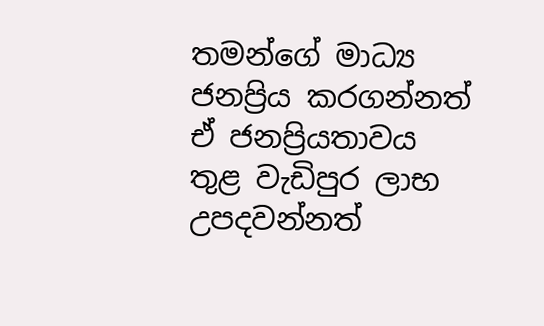තමන්ගේ මාධ්‍ය ජනප්‍රිය කරගන්නත් ඒ ජනප්‍රියතාවය තුළ වැඩිපුර ලාභ උපදවන්නත්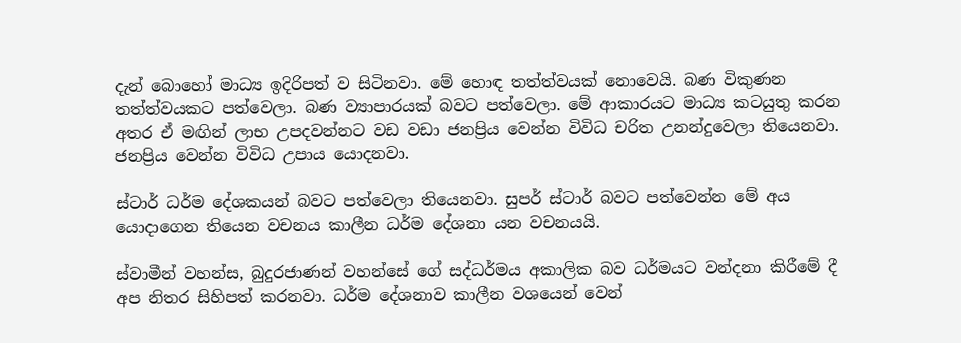දැන් බොහෝ මාධ්‍ය ඉදිරිපත් ව සිටිනවා. මේ හොඳ තත්ත්වයක් නොවෙයි. බණ විකුණන තත්ත්වයකට පත්වෙලා. බණ ව්‍යාපාරයක් බවට පත්වෙලා. මේ ආකාරයට මාධ්‍ය කටයුතු කරන අතර ඒ මඟින් ලාභ උපදවන්නට වඩ වඩා ජනප්‍රිය වෙන්න විවිධ චරිත උනන්දුවෙලා තියෙනවා. ජනප්‍රිය වෙන්න විවිධ උපාය යොදනවා.

ස්ටාර් ධර්ම දේශකයන් බවට පත්වෙලා තියෙනවා. සුපර් ස්ටාර් බවට පත්වෙන්න මේ අය යොදාගෙන තියෙන වචනය කාලීන ධර්ම දේශනා යන වචනයයි.

ස්වාමීන් වහන්ස, බුදුරජාණන් වහන්සේ ගේ සද්ධර්මය අකාලික බව ධර්මයට වන්දනා කිරීමේ දී අප නිතර සිහිපත් කරනවා. ධර්ම දේශනාව කාලීන වශයෙන් වෙන්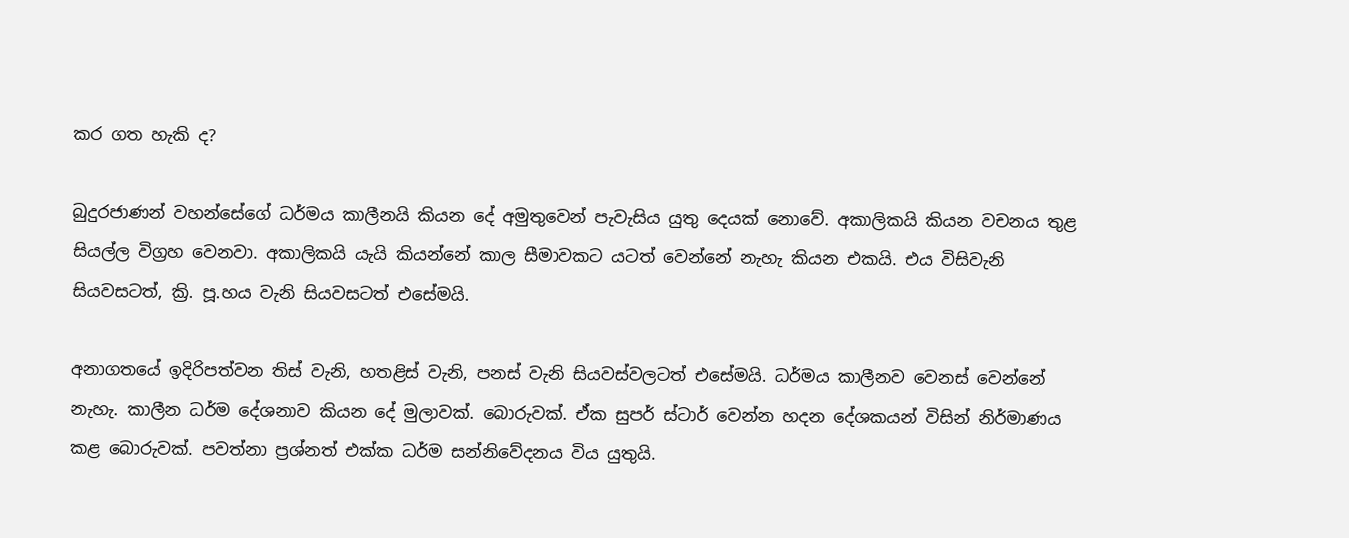කර ගත හැකි ද?

බුදුරජාණන් වහන්සේගේ ධර්මය කාලීනයි කියන දේ අමුතුවෙන් පැවැසිය යුතු දෙයක් නොවේ. අකාලිකයි කියන වචනය තුළ සියල්ල විග්‍රහ වෙනවා. අකාලිකයි යැයි කියන්නේ කාල සීමාවකට යටත් වෙන්නේ නැහැ කියන එකයි. එය විසිවැනි සියවසටත්, ක්‍රි. පූ.හය වැනි සියවසටත් එසේමයි.

අනාගතයේ ඉදිරිපත්වන තිස් වැනි, හතළිස් වැනි, පනස් වැනි සියවස්වලටත් එසේමයි. ධර්මය කාලීනව වෙනස් වෙන්නේ නැහැ. කාලීන ධර්ම දේශනාව කියන දේ මුලාවක්. බොරුවක්. ඒක සුපර් ස්ටාර් වෙන්න හදන දේශකයන් විසින් නිර්මාණය කළ බොරුවක්. පවත්නා ප්‍රශ්නත් එක්ක ධර්ම සන්නිවේදනය විය යුතුයි.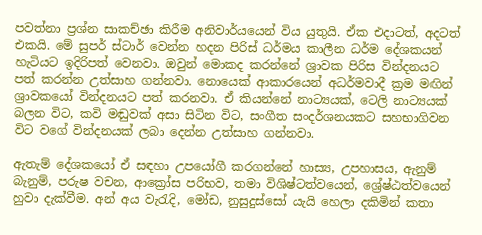පවත්නා ප්‍රශ්න සාකච්ඡා කිරීම අනිවාර්යයෙන් විය යුතුයි. ඒක එදාටත්, අදටත් එකයි. මේ සුපර් ස්ටාර් වෙන්න හදන පිරිස් ධර්මය කාලීන ධර්ම දේශකයන් හැටියට ඉදිරිපත් වෙනවා. ඔවුන් මොකද කරන්නේ ශ්‍රාවක පිරිස වින්දනයට පත් කරන්න උත්සාහ ගන්නවා. නොයෙක් ආකාරයෙන් අධර්මවාදී ක්‍රම මඟින් ශ්‍රාවකයෝ වින්දනයට පත් කරනවා. ඒ කියන්නේ නාට්‍යයක්, ටෙලි නාට්‍යයක් බලන විට, කවි මඬුවක් අසා සිටින විට, සංගීත සංදර්ශනයකට සහභාගිවන විට වගේ වින්දනයක් ලබා දෙන්න උත්සාහ ගන්නවා.

ඇතැම් දේශකයෝ ඒ සඳහා උපයෝගී කරගන්නේ හාස්‍ය, උපහාසය, ඇනුම් බැනුම්, පරුෂ වචන, ආක්‍රෝස පරිභව, තමා විශිෂ්ටත්වයෙන්, ශ්‍රේෂ්ඨත්වයෙන් හුවා දැක්වීම. අන් අය වැරැදි, මෝඩ, නුසුදුස්සෝ යැයි හෙලා දකිමින් කතා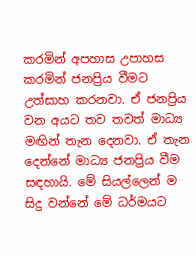කරමින් අපහාස උපාහස කරමින් ජනප්‍රිය වීමට උත්සාහ කරනවා. ඒ ජනප්‍රිය වන අයට තව තවත් මාධ්‍ය මඟින් තැන දෙනවා. ඒ තැන දෙන්නේ මාධ්‍ය ජනප්‍රිය වීම සඳහායි. මේ සියල්ලෙන් ම සිදු වන්නේ මේ ධර්මයට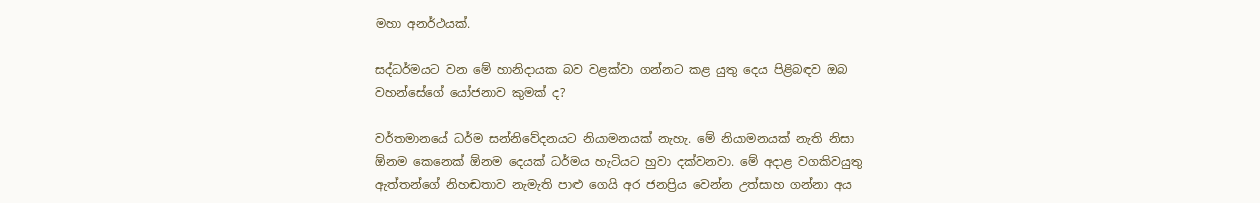මහා අනර්ථයක්.

සද්ධර්මයට වන මේ හානිදායක බව වළක්වා ගන්නට කළ යුතු දෙය පිළිබඳව ඔබ වහන්සේගේ යෝජනාව කුමක් ද?

වර්තමානයේ ධර්ම සන්නිවේදනයට නියාමනයක් නැහැ. මේ නියාමනයක් නැති නිසා ඕනම කෙනෙක් ඕනම දෙයක් ධර්මය හැටියට හුවා දක්වනවා. මේ අදාළ වගකිවයුතු ඇත්තන්ගේ නිහඬතාව නැමැති පාළු ගෙයි අර ජනප්‍රිය වෙන්න උත්සාහ ගන්නා අය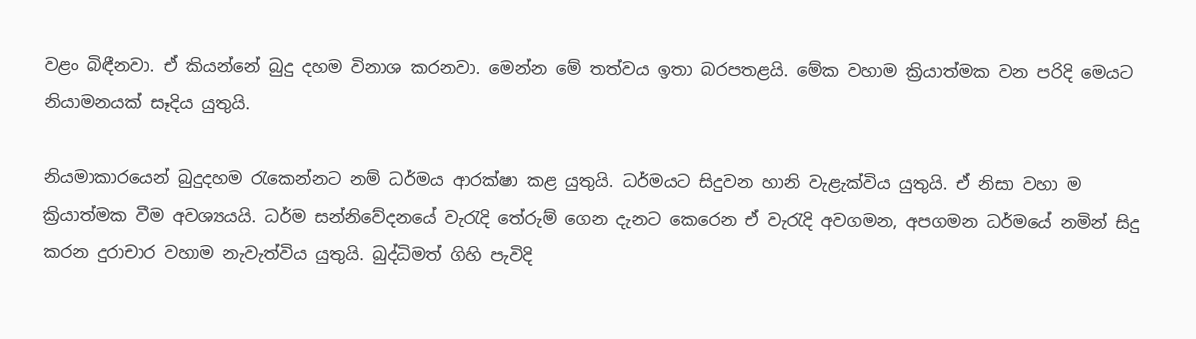වළං බිඳීනවා. ඒ කියන්නේ බුදු දහම විනාශ කරනවා. මෙන්න මේ තත්වය ඉතා බරපතළයි. මේක වහාම ක්‍රියාත්මක වන පරිදි මෙයට නියාමනයක් සෑදිය යුතුයි.

නියමාකාරයෙන් බුදුදහම රැකෙන්නට නම් ධර්මය ආරක්ෂා කළ යුතුයි. ධර්මයට සිදුවන හානි වැළැක්විය යුතුයි. ඒ නිසා වහා ම ක්‍රියාත්මක වීම අවශ්‍යයයි. ධර්ම සන්නිවේදනයේ වැරැදි තේරුම් ගෙන දැනට කෙරෙන ඒ වැරැදි අවගමන, අපගමන ධර්මයේ නමින් සිදු කරන දුරාචාර වහාම නැවැත්විය යුතුයි. බුද්ධිමත් ගිහි පැවිදි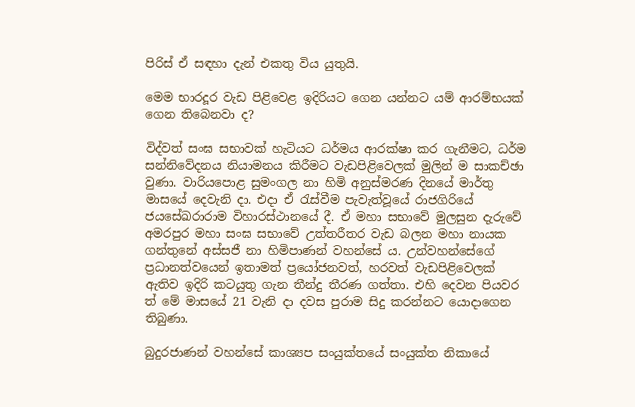පිරිස් ඒ සඳහා දැන් එකතු විය යුතුයි.

මෙම භාරදූර වැඩ පිළිවෙළ ඉදිරියට ගෙන යන්නට යම් ආරම්භයක් ගෙන තිබෙනවා ද?

විද්වත් සංඝ සභාවක් හැටියට ධර්මය ආරක්ෂා කර ගැනීමට, ධර්ම සන්නිවේදනය නියාමනය කිරීමට වැඩපිළිවෙලක් මුලින් ම සාකච්ඡා වුණා. වාරියපොළ සුමංගල නා හිමි අනුස්මරණ දිනයේ මාර්තු මාසයේ දෙවැනි දා. එදා ඒ රැස්වීම පැවැත්වූයේ රාජගිරියේ ජයසේඛරාරාම විහාරස්ථානයේ දී. ඒ මහා සභාවේ මුලසුන දැරුවේ අමරපුර මහා සංඝ සභාවේ උත්තරීතර වැඩ බලන මහා නායක ගන්තුනේ අස්සජී නා හිමිපාණන් වහන්සේ ය. උන්වහන්සේගේ ප්‍රධානත්වයෙන් ඉතාමත් ප්‍රයෝජනවත්, හරවත් වැඩපිළිවෙලක් ඇතිව ඉදිරි කටයුතු ගැන තීන්දු තීරණ ගත්තා. එහි දෙවන පියවර ත් මේ මාසයේ 21 වැනි දා දවස පුරාම සිදු කරන්නට යොදාගෙන තිබුණා.

බුදුරජාණන් වහන්සේ කාශ්‍යප සංයුක්තයේ සංයුක්ත නිකායේ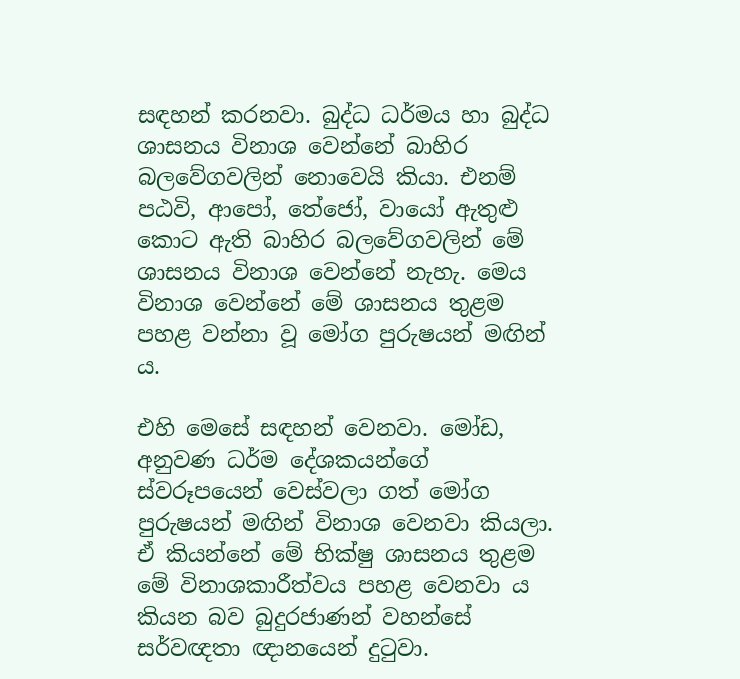සඳහන් කරනවා. බුද්ධ ධර්මය හා බුද්ධ ශාසනය විනාශ වෙන්නේ බාහිර බලවේගවලින් නොවෙයි කියා. එනම් පඨවි, ආපෝ, තේජෝ, වායෝ ඇතුළු කොට ඇති බාහිර බලවේගවලින් මේ ශාසනය විනාශ වෙන්නේ නැහැ. මෙය විනාශ වෙන්නේ මේ ශාසනය තුළම පහළ වන්නා වූ මෝග පුරුෂයන් මඟින් ය.

එහි මෙසේ සඳහන් වෙනවා. මෝඩ, අනුවණ ධර්ම දේශකයන්ගේ ස්වරූපයෙන් වෙස්වලා ගත් මෝග පුරුෂයන් මඟින් විනාශ වෙනවා කියලා. ඒ කියන්නේ මේ භික්ෂු ශාසනය තුළම මේ විනාශකාරීත්වය පහළ වෙනවා ය කියන බව බුදුරජාණන් වහන්සේ සර්වඥතා ඥානයෙන් දුටුවා.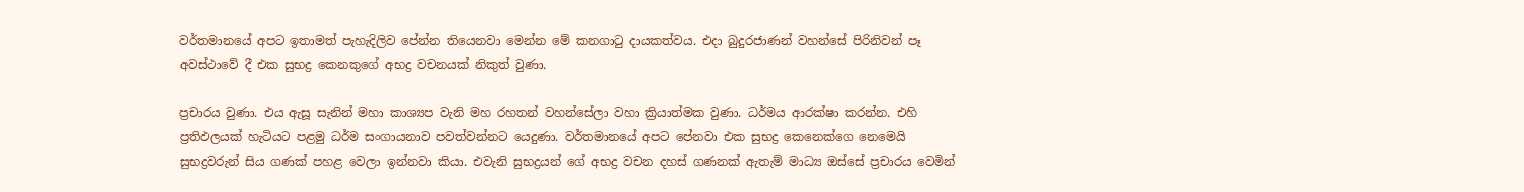වර්තමානයේ අපට ඉතාමත් පැහැදිලිව පේන්න තියෙනවා මෙන්න මේ කනගාටු දායකත්වය. එදා බුදුරජාණන් වහන්සේ පිරිනිවන් පෑ අවස්ථාවේ දී එක සුභද්‍ර කෙනකුගේ අභද්‍ර වචනයක් නිකුත් වුණා.

ප්‍රචාරය වුණා. එය ඇසූ සැනින් මහා කාශ්‍යප වැනි මහ රහතන් වහන්සේලා වහා ක්‍රියාත්මක වුණා. ධර්මය ආරක්ෂා කරන්න. එහි ප්‍රතිඵලයක් හැටියට පළමු ධර්ම සංගායනාව පවත්වන්නට යෙදුණා. වර්තමානයේ අපට පේනවා එක සුභද්‍ර කෙනෙක්ගෙ නෙමෙයි සුභද්‍රවරුන් සිය ගණක් පහළ වෙලා ඉන්නවා කියා. එවැනි සුභද්‍රයන් ගේ අභද්‍ර වචන දහස් ගණනක් ඇතැම් මාධ්‍ය ඔස්සේ ප්‍රචාරය වෙමින්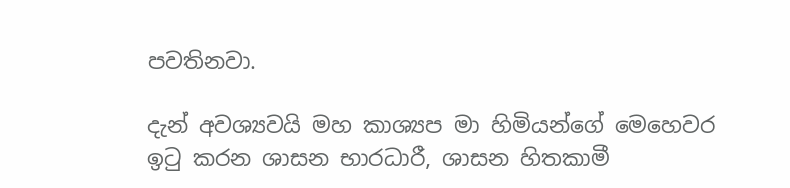පවතිනවා.

දැන් අවශ්‍යවයි මහ කාශ්‍යප මා හිමියන්ගේ මෙහෙවර ඉටු කරන ශාසන භාරධාරී, ශාසන හිතකාමී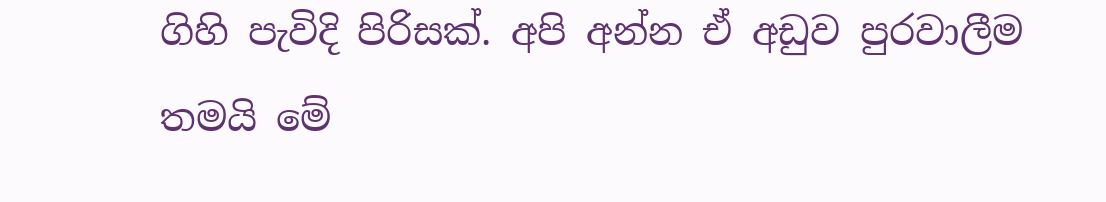ගිහි පැවිදි පිරිසක්. අපි අන්න ඒ අඩුව පුරවාලීම තමයි මේ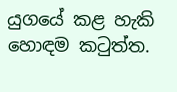යුගයේ කළ හැකි හොඳම කටුත්ත.